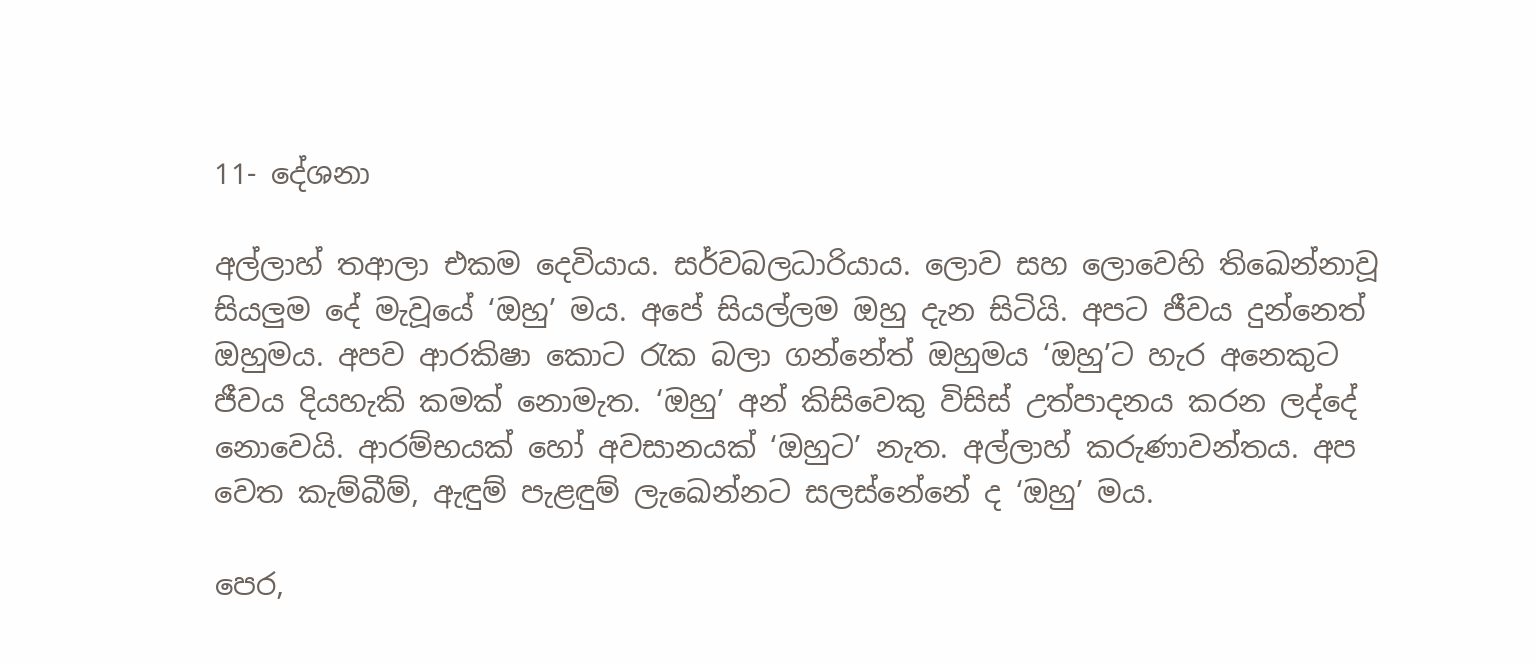11- දේශනා

අල්ලාහ් තආලා එකම දෙවියාය. සර්වබලධාරියාය. ලොව සහ ලොවෙහි තිඛෙන්නාවූ සියලුම දේ මැවූයේ ‘ඔහු’ මය. අපේ සියල්ලම ඔහු දැන සිටියි. අපට ජීවය දුන්නෙත් ඔහුමය. අපව ආරකිෂා කොට රැක බලා ගන්නේත් ඔහුමය ‘ඔහු’ට හැර අනෙකුට ජීවය දියහැකි කමක් නොමැත. ‘ඔහු’ අන් කිසිවෙකු විසිස් උත්පාදනය කරන ලද්දේ නොවෙයි. ආරම්භයක් හෝ අවසානයක් ‘ඔහුට’ නැත. අල්ලාහ් කරුණාවන්තය. අප වෙත කැම්බීම්, ඇඳුම් පැළඳුම් ලැඛෙන්නට සලස්නේනේ ද ‘ඔහු’ මය.

පෙර,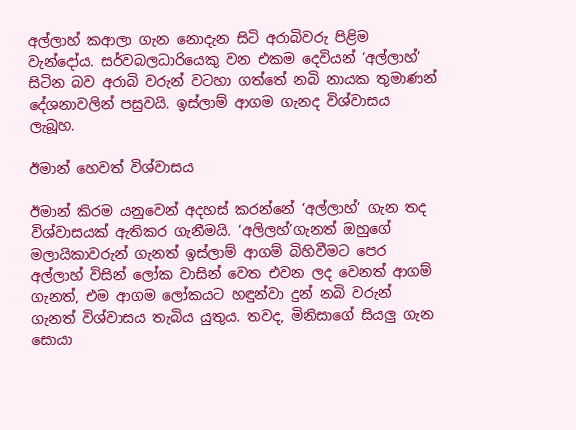අල්ලාහ් කආලා ගැන නොදැන සිටි අරාබිවරු පිළිම වැන්දෝය. සර්වබලධාරියෙකු වන එකම දෙවියන් ‘අල්ලාහ්’ සිටින බව අරාබි වරුන් වටහා ගත්තේ නබි නායක තුමාණන් දේශනාවලින් පසුවයි. ඉස්ලාම් ආගම ගැනද විශ්වාසය ලැබූහ.

ඊමාන් හෙවත් විශ්වාසය

ඊමාන් කිරම යනුවෙන් අදහස් කරන්නේ ‘අල්ලාහ්’ ගැන තද විශ්වාසයක් ඇතිකර ගැනීමයි. ‘අලිලහ්’ගැනත් ඔහුගේ මලායිකාවරුන් ගැනත් ඉස්ලාම් ආගම් බිහිවීමට පෙර අල්ලාහ් විසින් ලෝක වාසින් වෙත එවන ලද වෙනත් ආගම් ගැනත්, එම ආගම ලෝකයට හඳුන්වා දුන් නබි වරුන් ගැනත් විශ්වාසය තැබිය යුතුය. තවද, මිනිසාගේ සියලු ගැන සොයා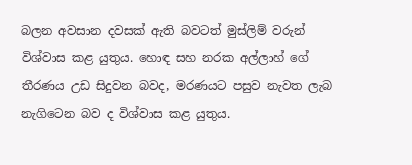බලන අවසාන දවසක් ඇති බවටත් මුස්ලිම් වරුන් විශ්වාස කළ යුතුය. හොඳ සහ නරක අල්ලාහ් ගේ තීරණය උඩ සිදුවන බවද, මරණයට පසුව නැවත ලැබ නැගිටෙන බව ද විශ්වාස කළ යුතුය.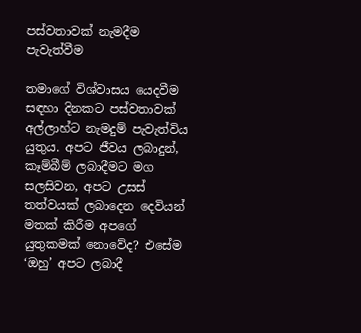පස්වතාවක් නැමදීම පැවැත්වීම

තමාගේ විශ්වාසය යෙදවීම සඳහා දිනකට පස්වතාවක් අල්ලාහ්ට නැමදුම් පැවැත්විය යුතුය. අපට ජීවය ලබාදුන්, කෑම්බීම් ලබාදීමට මග සලසිවන, අපට උසස් තත්වයක් ලබාදෙන දෙවියන් මතක් කිරීම අපගේ යුතුකමක් නොවේද? එසේම ‘ඔහු’ අපට ලබාදී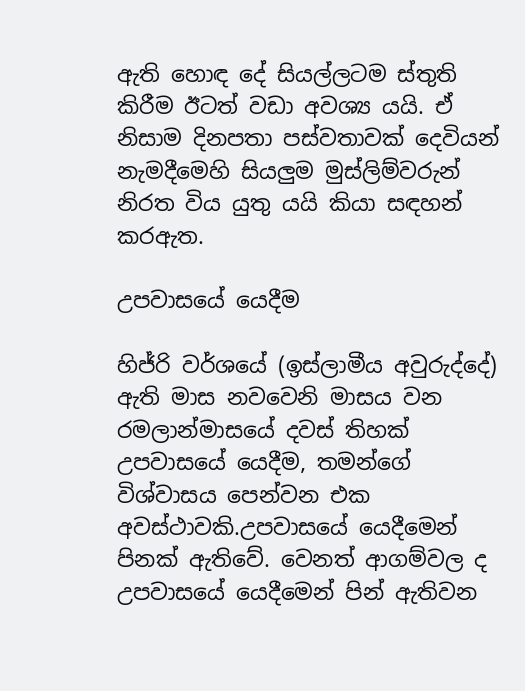ඇති හොඳ දේ සියල්ලටම ස්තුති කිරීම ඊටත් වඩා අවශ්‍ය යයි. ඒ නිසාම දිනපතා පස්වතාවක් දෙවියන් නැමදීමෙහි සියලුම මුස්ලිම්වරුන් නිරත විය යුතු යයි කියා සඳහන් කරඇත.

උපවාසයේ යෙදීම

හිජ්රි වර්ශයේ (ඉස්ලාමීය අවුරුද්දේ) ඇති මාස නවවෙනි මාසය වන රමලාන්මාසයේ දවස් තිහක් උපවාසයේ යෙදීම, තමන්ගේ විශ්වාසය පෙන්වන එක අවස්ථාවකි.උපවාසයේ යෙදීමෙන් පිනක් ඇතිවේ. වෙනත් ආගම්වල ද උපවාසයේ යෙදීමෙන් පින් ඇතිවන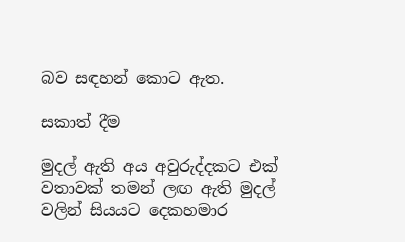බව සඳහන් කොට ඇත.

සකාත් දීම

මුදල් ඇති අය අවුරුද්දකට එක් වතාවක් තමන් ලඟ ඇති මුදල් වලින් සියයට දෙකහමාර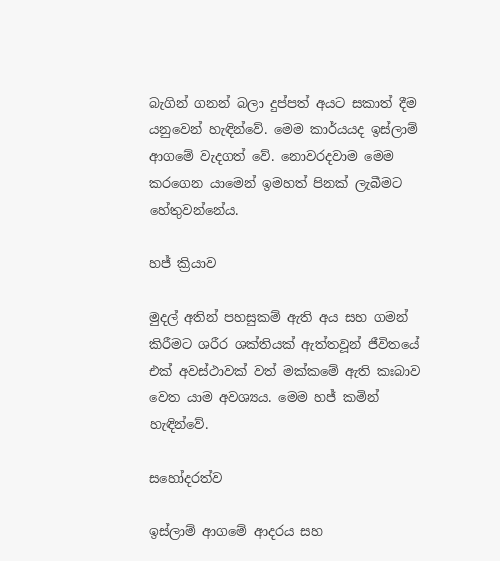බැගින් ගනන් බලා දුප්පත් අයට සකාත් දීම යනුවෙන් හැඳින්වේ. මෙම කාර්යයද ඉස්ලාම් ආගමේ වැදගත් වේ. නොවරදවාම මෙම කරගෙන යාමෙන් ඉමහත් පිනක් ලැබීමට හේතුවන්නේය.

හජ් ක්‍රියාව

මුදල් අතින් පහසුකම් ඇති අය සහ ගමන් කිරීමට ශරීර ශක්තියක් ඇත්තවූන් ජීවිතයේ එක් අවස්ථාවක් වත් මක්කමේ ඇති කඃබාව වෙත යාම අවශ්‍යය. මෙම හජ් කමින් හැඳින්වේ.

සහෝදරත්ව

ඉස්ලාම් ආගමේ ආදරය සහ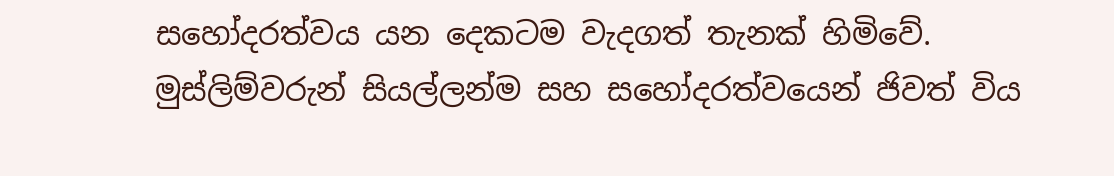සහෝදරත්වය යන දෙකටම වැදගත් තැනක් හිමිවේ. මුස්ලිම්වරුන් සියල්ලන්ම සහ සහෝදරත්වයෙන් ජිවත් විය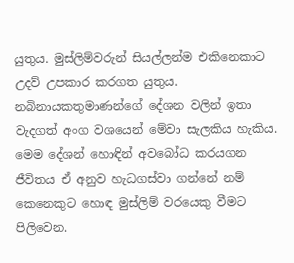යුතුය. මුස්ලිම්වරුන් සියල්ලන්ම එකිනෙකාට උදව් උපකාර කරගත යුතුය. නබිනායකතුමාණන්ගේ දේශන වලින් ඉතා වැදගත් අංග වශයෙන් මේවා සැලකිය හැකිය. මෙම දේශන් හොඳින් අවබෝධ කරයගන ජීවිතය ඒ අනුව හැධගස්වා ගන්නේ නම් කෙනෙකුට හොඳ මුස්ලිම් වරයෙකු වීමට පිලිවෙන.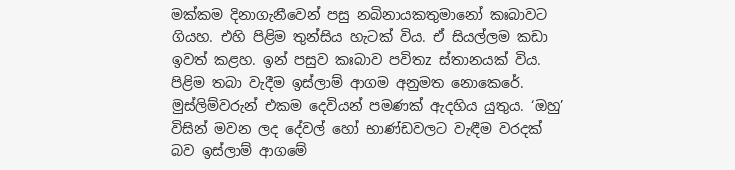මක්කම දිනාගැනීවෙන් පසු නබිනායකතුමානෝ කඃබාවට ගියහ. එහි පිළිම තුන්සිය හැටක් විය. ඒ සියල්ලම කඩා ඉවත් කළහ. ඉන් පසුව කඃබාව පවිතz ස්තානයක් විය. පිළිම තබා වැදීම ඉස්ලාම් ආගම අනුමත නොකෙරේ. මුස්ලිම්වරුන් එකම දෙවියන් පමණක් ඇදහිය යුතුය. ‘ඔහු’ විසින් මවන ලද දේවල් හෝ භාණ්ඩවලට වැඳීම වරදක් බව ඉස්ලාම් ආගමේ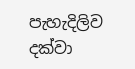පැහැදිලිව දක්වා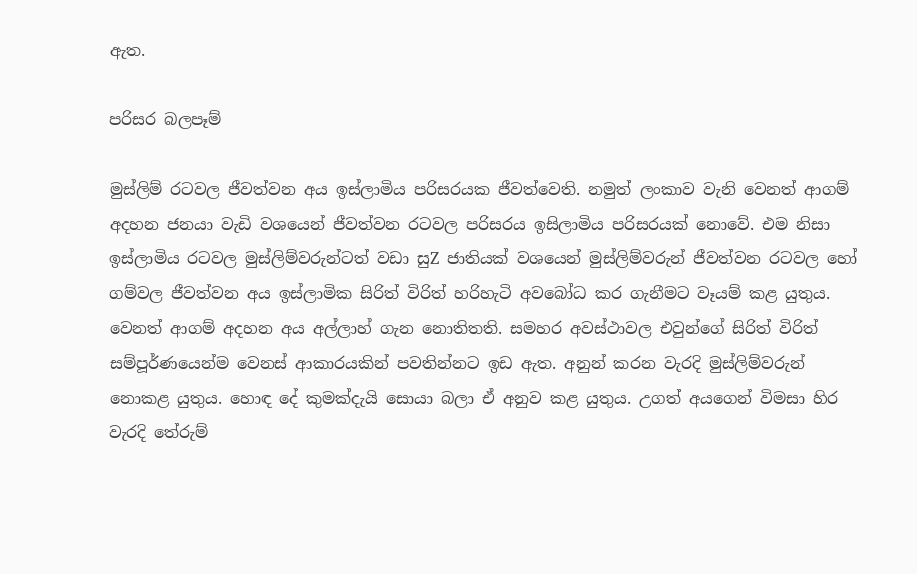ඇත.

පරිසර බලපෑම්

මුස්ලිම් රටවල ජීවත්වන අය ඉස්ලාමිය පරිසරයක ජීවත්වෙති. නමුත් ලංකාව වැනි වෙනත් ආගම් අදහන ජනයා වැඩි වශයෙන් ජීවත්වන රටවල පරිසරය ඉසිලාමිය පරිසරයක් නොවේ. එම නිසා ඉස්ලාමිය රටවල මුස්ලිම්වරුන්ටත් වඩා සුZ ජාතියක් වශයෙන් මුස්ලිම්වරුන් ජීවත්වන රටවල හෝ ගම්වල ජීවත්වන අය ඉස්ලාමික සිරිත් විරිත් හරිහැටි අවබෝධ කර ගැනීමට වෑයම් කළ යුතුය. වෙනත් ආගම් අදහන අය අල්ලාහ් ගැන නොතිතති. සමහර අවස්ථාවල එවුන්ගේ සිරිත් විරිත් සම්පූර්ණයෙන්ම වෙනස් ආකාරයකින් පවතින්නට ඉඩ ඇත. අනුන් කරන වැරදි මුස්ලිම්වරුන් නොකළ යුතුය. හොඳ දේ කුමක්දැයි සොයා බලා ඒ අනුව කළ යුතුය. උගත් අයගෙන් විමසා හිර වැරදි තේරුම්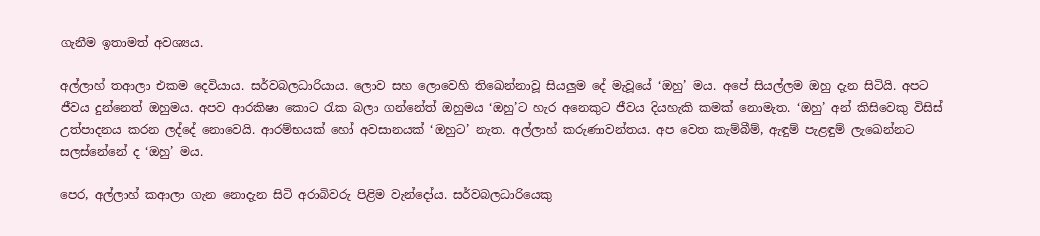ගැනීම ඉතාමත් අවශ්‍යය.

අල්ලාහ් තආලා එකම දෙවියාය. සර්වබලධාරියාය. ලොව සහ ලොවෙහි තිඛෙන්නාවූ සියලුම දේ මැවූයේ ‘ඔහු’ මය. අපේ සියල්ලම ඔහු දැන සිටියි. අපට ජීවය දුන්නෙත් ඔහුමය. අපව ආරකිෂා කොට රැක බලා ගන්නේත් ඔහුමය ‘ඔහු’ට හැර අනෙකුට ජීවය දියහැකි කමක් නොමැත. ‘ඔහු’ අන් කිසිවෙකු විසිස් උත්පාදනය කරන ලද්දේ නොවෙයි. ආරම්භයක් හෝ අවසානයක් ‘ඔහුට’ නැත. අල්ලාහ් කරුණාවන්තය. අප වෙත කැම්බීම්, ඇඳුම් පැළඳුම් ලැඛෙන්නට සලස්නේනේ ද ‘ඔහු’ මය.

පෙර, අල්ලාහ් කආලා ගැන නොදැන සිටි අරාබිවරු පිළිම වැන්දෝය. සර්වබලධාරියෙකු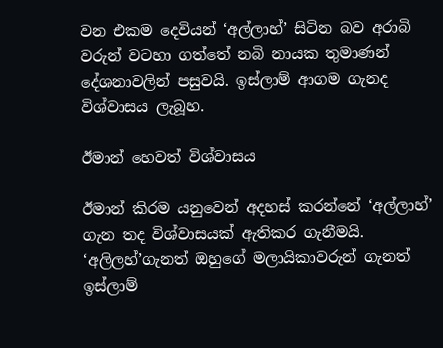වන එකම දෙවියන් ‘අල්ලාහ්’ සිටින බව අරාබි වරුන් වටහා ගත්තේ නබි නායක තුමාණන් දේශනාවලින් පසුවයි. ඉස්ලාම් ආගම ගැනද විශ්වාසය ලැබූහ.

ඊමාන් හෙවත් විශ්වාසය

ඊමාන් කිරම යනුවෙන් අදහස් කරන්නේ ‘අල්ලාහ්’ ගැන තද විශ්වාසයක් ඇතිකර ගැනීමයි. ‘අලිලහ්’ගැනත් ඔහුගේ මලායිකාවරුන් ගැනත් ඉස්ලාම්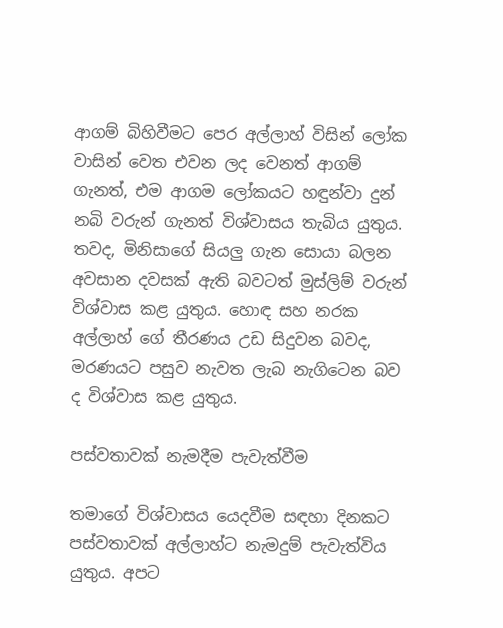ආගම් බිහිවීමට පෙර අල්ලාහ් විසින් ලෝක වාසින් වෙත එවන ලද වෙනත් ආගම් ගැනත්, එම ආගම ලෝකයට හඳුන්වා දුන් නබි වරුන් ගැනත් විශ්වාසය තැබිය යුතුය. තවද, මිනිසාගේ සියලු ගැන සොයා බලන අවසාන දවසක් ඇති බවටත් මුස්ලිම් වරුන් විශ්වාස කළ යුතුය. හොඳ සහ නරක අල්ලාහ් ගේ තීරණය උඩ සිදුවන බවද, මරණයට පසුව නැවත ලැබ නැගිටෙන බව ද විශ්වාස කළ යුතුය.

පස්වතාවක් නැමදීම පැවැත්වීම

තමාගේ විශ්වාසය යෙදවීම සඳහා දිනකට පස්වතාවක් අල්ලාහ්ට නැමදුම් පැවැත්විය යුතුය. අපට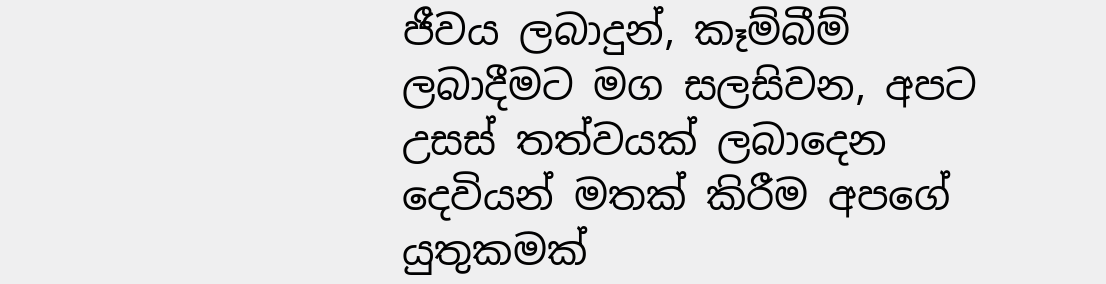ජීවය ලබාදුන්, කෑම්බීම් ලබාදීමට මග සලසිවන, අපට උසස් තත්වයක් ලබාදෙන දෙවියන් මතක් කිරීම අපගේ යුතුකමක්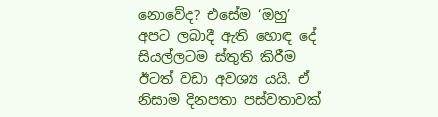නොවේද? එසේම ‘ඔහු’ අපට ලබාදී ඇති හොඳ දේ සියල්ලටම ස්තුති කිරීම ඊටත් වඩා අවශ්‍ය යයි. ඒ නිසාම දිනපතා පස්වතාවක්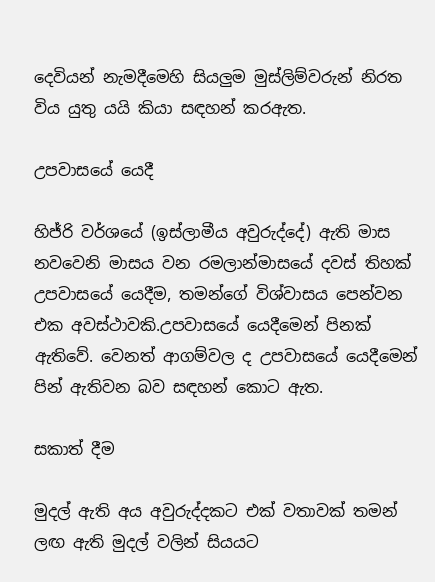දෙවියන් නැමදීමෙහි සියලුම මුස්ලිම්වරුන් නිරත විය යුතු යයි කියා සඳහන් කරඇත.

උපවාසයේ යෙදී

හිජ්රි වර්ශයේ (ඉස්ලාමීය අවුරුද්දේ) ඇති මාස නවවෙනි මාසය වන රමලාන්මාසයේ දවස් තිහක් උපවාසයේ යෙදීම, තමන්ගේ විශ්වාසය පෙන්වන එක අවස්ථාවකි.උපවාසයේ යෙදීමෙන් පිනක් ඇතිවේ. වෙනත් ආගම්වල ද උපවාසයේ යෙදීමෙන් පින් ඇතිවන බව සඳහන් කොට ඇත.

සකාත් දීම

මුදල් ඇති අය අවුරුද්දකට එක් වතාවක් තමන් ලඟ ඇති මුදල් වලින් සියයට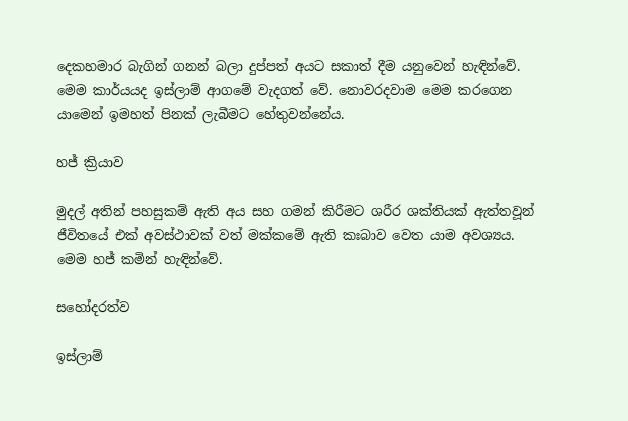දෙකහමාර බැගින් ගනන් බලා දුප්පත් අයට සකාත් දීම යනුවෙන් හැඳින්වේ. මෙම කාර්යයද ඉස්ලාම් ආගමේ වැදගත් වේ. නොවරදවාම මෙම කරගෙන යාමෙන් ඉමහත් පිනක් ලැබීමට හේතුවන්නේය.

හජ් ක්‍රියාව

මුදල් අතින් පහසුකම් ඇති අය සහ ගමන් කිරීමට ශරීර ශක්තියක් ඇත්තවූන් ජීවිතයේ එක් අවස්ථාවක් වත් මක්කමේ ඇති කඃබාව වෙත යාම අවශ්‍යය. මෙම හජ් කමින් හැඳින්වේ.

සහෝදරත්ව

ඉස්ලාම්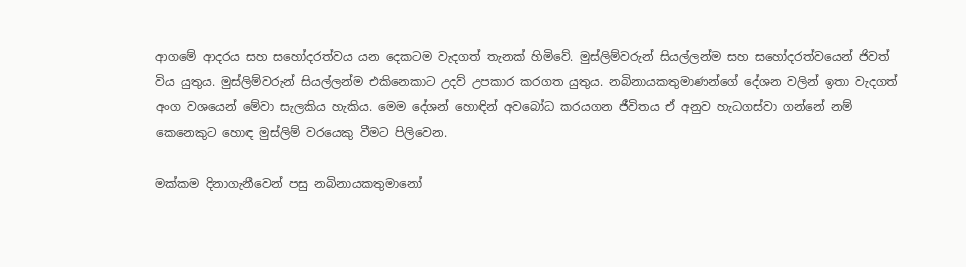ආගමේ ආදරය සහ සහෝදරත්වය යන දෙකටම වැදගත් තැනක් හිමිවේ. මුස්ලිම්වරුන් සියල්ලන්ම සහ සහෝදරත්වයෙන් ජිවත් විය යුතුය. මුස්ලිම්වරුන් සියල්ලන්ම එකිනෙකාට උදව් උපකාර කරගත යුතුය. නබිනායකතුමාණන්ගේ දේශන වලින් ඉතා වැදගත් අංග වශයෙන් මේවා සැලකිය හැකිය. මෙම දේශන් හොඳින් අවබෝධ කරයගන ජීවිතය ඒ අනුව හැධගස්වා ගන්නේ නම් කෙනෙකුට හොඳ මුස්ලිම් වරයෙකු වීමට පිලිවෙන.

මක්කම දිනාගැනීවෙන් පසු නබිනායකතුමානෝ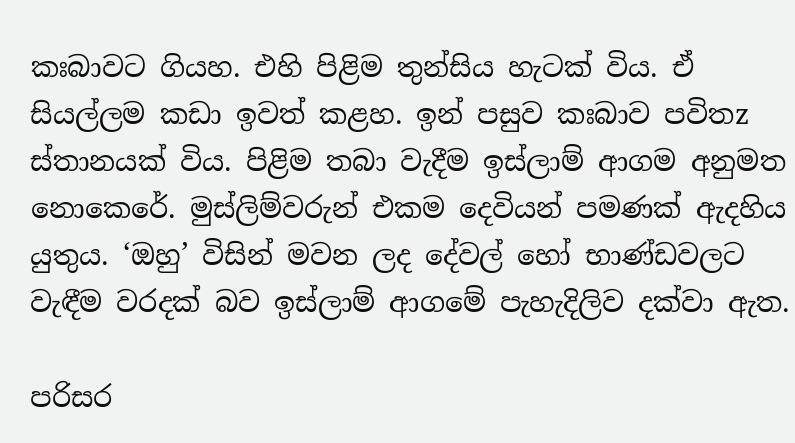කඃබාවට ගියහ. එහි පිළිම තුන්සිය හැටක් විය. ඒ සියල්ලම කඩා ඉවත් කළහ. ඉන් පසුව කඃබාව පවිතz ස්තානයක් විය. පිළිම තබා වැදීම ඉස්ලාම් ආගම අනුමත නොකෙරේ. මුස්ලිම්වරුන් එකම දෙවියන් පමණක් ඇදහිය යුතුය. ‘ඔහු’ විසින් මවන ලද දේවල් හෝ භාණ්ඩවලට වැඳීම වරදක් බව ඉස්ලාම් ආගමේ පැහැදිලිව දක්වා ඇත.

පරිසර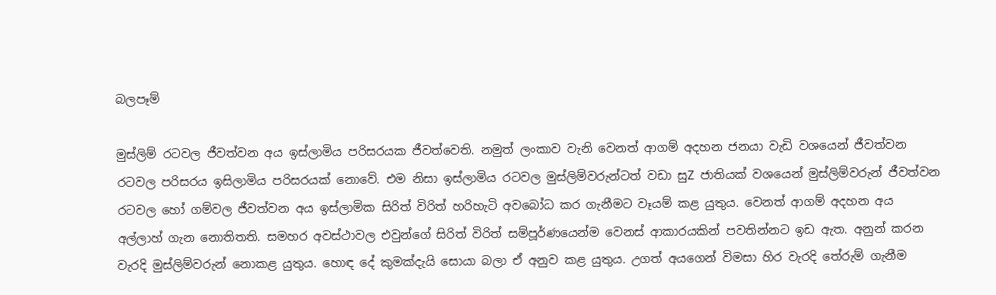බලපෑම්

මුස්ලිම් රටවල ජීවත්වන අය ඉස්ලාමිය පරිසරයක ජීවත්වෙති. නමුත් ලංකාව වැනි වෙනත් ආගම් අදහන ජනයා වැඩි වශයෙන් ජීවත්වන රටවල පරිසරය ඉසිලාමිය පරිසරයක් නොවේ. එම නිසා ඉස්ලාමිය රටවල මුස්ලිම්වරුන්ටත් වඩා සුZ ජාතියක් වශයෙන් මුස්ලිම්වරුන් ජීවත්වන රටවල හෝ ගම්වල ජීවත්වන අය ඉස්ලාමික සිරිත් විරිත් හරිහැටි අවබෝධ කර ගැනීමට වෑයම් කළ යුතුය. වෙනත් ආගම් අදහන අය අල්ලාහ් ගැන නොතිතති. සමහර අවස්ථාවල එවුන්ගේ සිරිත් විරිත් සම්පූර්ණයෙන්ම වෙනස් ආකාරයකින් පවතින්නට ඉඩ ඇත. අනුන් කරන වැරදි මුස්ලිම්වරුන් නොකළ යුතුය. හොඳ දේ කුමක්දැයි සොයා බලා ඒ අනුව කළ යුතුය. උගත් අයගෙන් විමසා හිර වැරදි තේරුම් ගැනීම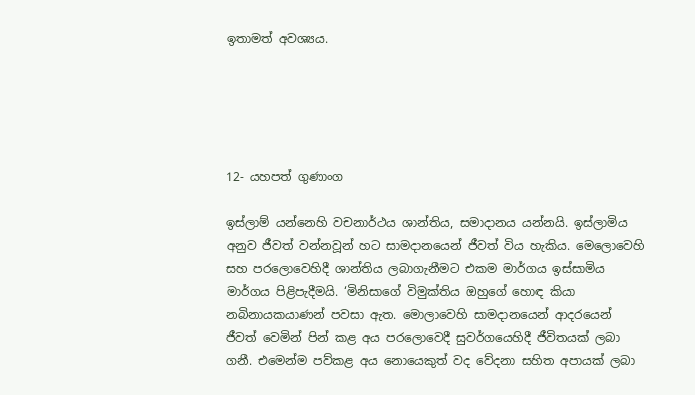ඉතාමත් අවශ්‍යය.





12- යහපත් ගුණාංග

ඉස්ලාම් යන්නෙහි වචනාර්ථය ශාන්තිය, සමාදානය යන්නයි. ඉස්ලාමිය අනුව ජීවත් වන්නවූන් හට සාමදානයෙන් ජීවත් විය හැකිය. මෙලොවෙහි සහ පරලොවෙහිදී ශාන්තිය ලබාගැනීමට එකම මාර්ගය ඉස්සාමිය මාර්ගය පිළිපැදීමයි. ‘මිනිසාගේ විමුක්තිය ඔහුගේ හොඳ කියා නබිනායකයාණන් පවසා ඇත. මොලාවෙහි සාමදානයෙන් ආදරයෙන් ජීවත් වෙමින් පින් කළ අය පරලොවෙදී සුවර්ගයෙහිදී ජීවිතයක් ලබා ගනී. එමෙන්ම පව්කළ අය නොයෙකුත් වද වේදනා සහිත අපායක් ලබා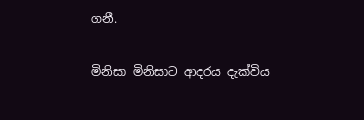ගනී.

මිනිසා මිනිසාට ආදරය දැක්විය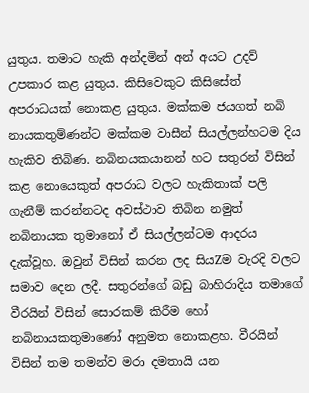යුතුය. තමාට හැකි අන්දමින් අන් අයට උදව් උපකාර කළ යුතුය. කිසිවෙකුට කිසිසේත් අපරාධයක් නොකළ යුතුය. මක්කම ජයගත් නබි නායකතුම්ණන්ට මක්කම වාසීන් සියල්ලන්හටම දිය හැකිව තිබිණ. නබිනයකයානන් හට සතුරන් විසින් කළ නොයෙකුත් අපරාධ වලට හැකිතාක් පලි ගැනීම් කරන්නටද අවස්ථාව තිබින නමුත් නබිනායක තුමානෝ ඒ සියල්ලන්ටම ආදරය දැක්වූහ. ඔවුන් විසින් කරන ලද සියZම වැරදි වලට සමාව දෙන ලදී. සතුරන්ගේ බඩු බාහිරාදිය තමාගේ වීරයින් විසින් සොරකම් කිරීම හෝ නබිනායකතුමාණෝ අනුමත නොකළහ. වීරයින් විසින් තම තමන්ව මරා දමතායි යන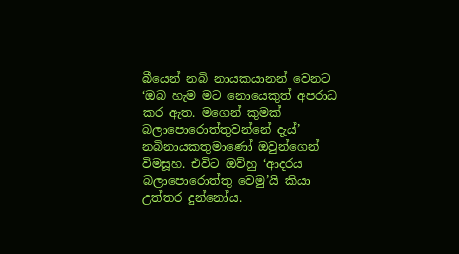බීයෙන් නබි නායකයානන් වෙනට ‘ඔබ හැම මට නොයෙකුත් අපරාධ කර ඇත. මගෙන් කුමක් බලාපොරොත්තුවන්නේ දැය්’ නබිනායකතුමාණෝ ඔවුන්ගෙන් විමසූහ. එවිට ඔව්හු ‘ආදරය බලාපොරොත්තු වෙමු’යි කියා උත්තර දුන්නෝය.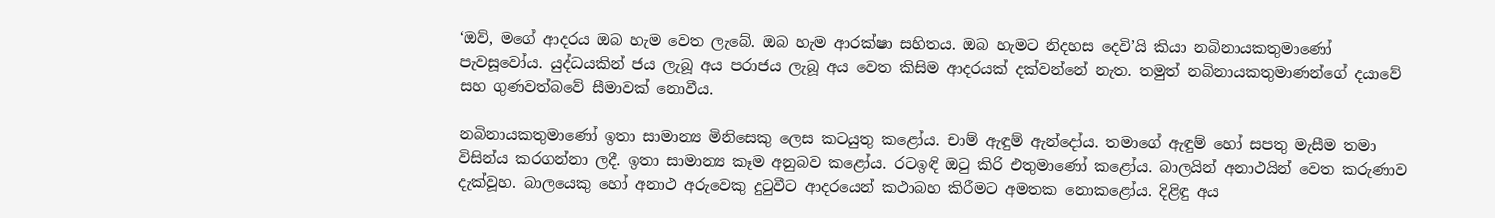‘ඔව්, මගේ ආදරය ඔබ හැම වෙත ලැබේ. ඔබ හැම ආරක්ෂා සහිතය. ඔබ හැමට නිදහස දෙවි’යි කියා නබිනායකතුමාණෝ පැවසූවෝය. යුද්ධයකින් ජය ලැබූ අය පරාජය ලැබූ අය වෙත කිසිම ආදරයක් දක්වන්නේ නැත. තමුත් නබිනායකතුමාණන්ගේ දයාවේ සහ ගුණවත්බවේ සීමාවක් නොවීය.

නබිනායකතුමාණෝ ඉතා සාමාන්‍ය මිනිසෙකු ලෙස කටයුතු කළෝය. චාම් ඇඳුම් ඇන්දෝය. තමාගේ ඇඳුම් හෝ සපතු මැසීම තමා විසින්ය කරගන්නා ලදී. ඉතා සාමාන්‍ය කෑම අනුබව කළෝය. රටඉඳි ඔටු කිරි එතුමාණෝ කළෝය. බාලයින් අනාථයින් වෙත කරුණාව දැක්වූහ. බාලයෙකු හෝ අනාථ අරුවෙකු දුටුවීට ආදරයෙන් කථාබහ කිරීමට අමතක නොකළෝය. දිළිඳු අය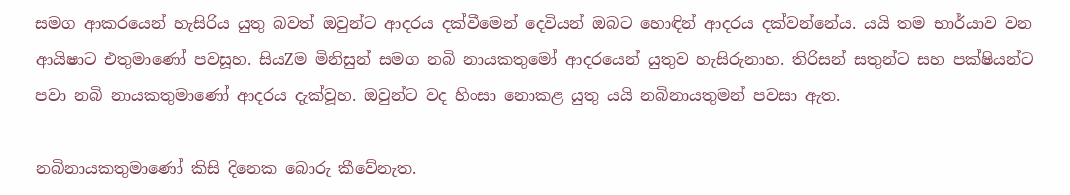සමග ආකරයෙන් හැසිරිය යුතු බවත් ඔවුන්ට ආදරය දක්වීමෙන් දෙවියන් ඔබට හොඳින් ආදරය දක්වන්නේය. යයි තම භාර්යාව වන ආයිෂාට එතුමාණෝ පවසූහ. සියZම මිනිසුන් සමග නබි නායකතුමෝ ආදරයෙන් යුතුව හැසිරුනාහ. තිරිසන් සතුන්ට සහ පක්ෂියන්ට පවා නබි නායකතුමාණෝ ආදරය දැක්වූහ. ඔවුන්ට වද හිංසා නොකළ යුතු යයි නබිනායතුමන් පවසා ඇත.

නබිනායකතුමාණෝ කිසි දිනෙක බොරු කීවේනැත.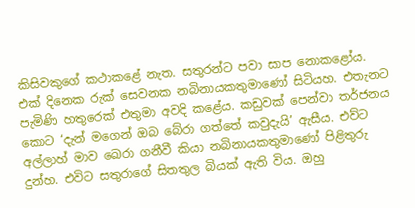කිසිවකුගේ කථාකළේ නැත. සතුරන්ට පවා සාප නොකළෝය. එක් දිනෙක රුක් සෙවනක නබිනායකතුමාණෝ සිටියහ. එතැනට පැමිණි හතුරෙක් එතුමා අවදි කළේය. කඩුවක් පෙන්වා තර්ජනය කොට ‘දැන් මගෙන් ඔබ බේරා ගත්තේ කවුදැයි’ ඇසීය. එව්ට අල්ලාහ් මාව ඛෙරා ගනීවී කියා නබිනායකතුමාණෝ පිළිතුරු දුන්හ. එවිට සතුරාගේ සිතතුල බියක් ඇති විය. ඔහු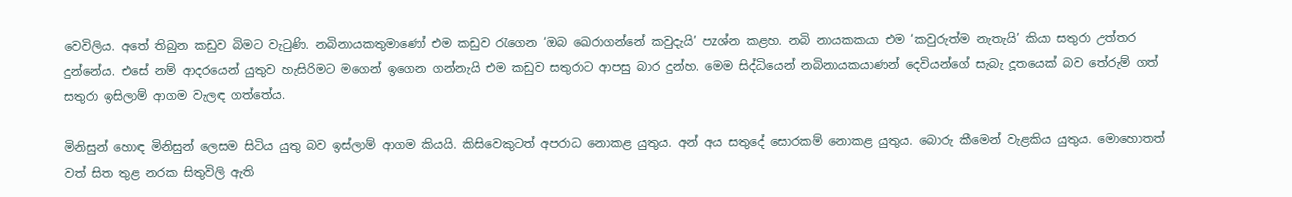වෙවිලිය. අතේ තිබුන කඩුව බිමට වැටුණි. නබිනායකතුමාණෝ එම කඩුව රැගෙන ‘ඔබ ඛෙරාගන්නේ කවුදැයි’ පzශ්න කළහ. නබි නායකකයා එම ‘කවුරුත්ම නැතැයි’ කියා සතුරා උත්තර දුන්නේය. එසේ නම් ආදරයෙන් යුතුව හැසිරිමට මගෙන් ඉගෙන ගන්නැයි එම කඩුව සතුරාට ආපසු බාර දුන්හ. මෙම සිද්ධියෙන් නබිනායකයාණන් දෙවියන්ගේ සැබැ දූතයෙක් බව තේරුම් ගත් සතුරා ඉසිලාම් ආගම වැලඳ ගත්තේය.

මිනිසුන් හොඳ මිනිසුන් ලෙසම සිටිය යුතු බව ඉස්ලාම් ආගම කියයි. කිසිවෙකුටත් අපරාධ නොකළ යුතුය. අන් අය සතුදේ සොරකම් නොකළ යුතුය. බොරු කීමෙන් වැළකිය යුතුය. මොහොතත් වත් සිත තුළ නරක සිතුවිලි ඇති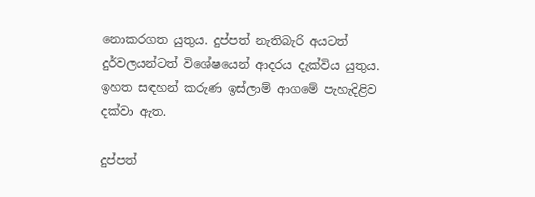නොකරගත යුතුය. දුප්පත් නැතිබැරි අයටත් දුර්වලයන්ටත් විශේෂයෙන් ආදරය දැක්විය යුතුය. ඉහත සඳහන් කරුණ ඉස්ලාම් ආගමේ පැහැදිළිව දක්වා ඇත.

දුප්පත්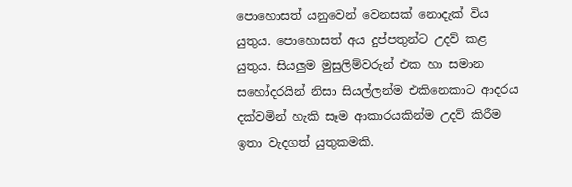පොහොසත් යනුවෙන් වෙනසක් නොදැක් විය යුතුය. පොහොසත් අය දුප්පතුන්ට උදව් කළ යුතුය. සියලුම මුසුලිම්වරුන් එක හා සමාන සහෝදරයින් නිසා සියල්ලන්ම එකිනෙකාට ආදරය දක්වමින් හැකි සෑම ආකාරයකින්ම උදව් කිරීම ඉතා වැදගත් යුතුකමකි.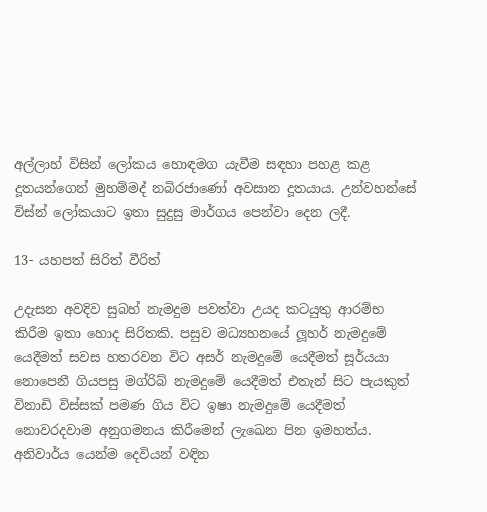අල්ලාහ් විසින් ලෝකය හොඳමග යැවීම සඳහා පහළ කළ දූතයන්ගෙන් මුහම්මද් නබිරජාණෝ අවසාන දූතයාය. උන්වහන්සේ විස්න් ලෝකයාට ඉතා සුදුසු මාර්ගය පෙන්වා දෙන ලදී.

13- යහපත් සිරිත් වීරිත්

උදැසන අවදිව සුබහ් නැමදුම පවත්වා උයද කටයුතු ආරම්භ කිරීම ඉතා හොද සිරිතකි. පසුව මධ්‍යහනයේ ලූහර් නැමදුමේ යෙදීමත් සවස හතරවන විට අසර් නැමදුමේ යෙදීමත් සූර්යයා නොපෙනී ගියපසු මග්රිබ් නැමදුමේ යෙදීමත් එතැන් සිට පැයකුත් විනාඩි විස්සක් පමණ ගිය විට ඉෂා නැමදුමේ යෙදීමත් නොවරදවාම අනුගමනය කිරීමෙන් ලැඛෙන පින ඉමහත්ය. අනිවාර්ය යෙන්ම දෙවියන් වඳින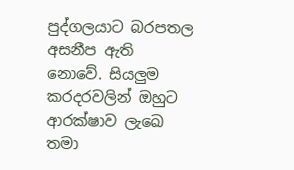පුද්ගලයාට බරපතල අසනීප ඇති නොවේ. සියලුම කරදරවලින් ඔහුට ආරක්ෂාව ලැඛෙ තමා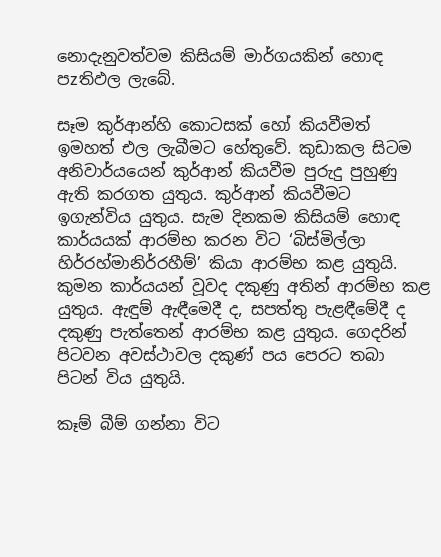නොදැනුවත්වම කිසියම් මාර්ගයකින් හොඳ පzතිඵල ලැබේ.

සෑම කුර්ආන්හි කොටසක් හෝ කියවීමත් ඉමහත් එල ලැබීමට හේතුවේ. කුඩාකල සිටම අනිවාර්යයෙන් කුර්ආන් කියවීම පුරුදු පුහුණු ඇති කරගත යුතුය. කුර්ආන් කියවීමට ඉගැන්විය යුතුය. සැම දිනකම කිසියම් හොඳ කාර්යයක් ආරම්භ කරන විට ‘බිස්මිල්ලා හිර්රහ්මානිර්රහීම්’ කියා ආරම්භ කළ යුතුයි. කුමන කාර්යයන් වූවද දකුණු අතින් ආරම්භ කළ යුතුය. ඇඳුම් ඇඳීමෙදී ද, සපත්තු පැළඳීමේදී ද දකුණු පැත්තෙන් ආරම්භ කළ යුතුය. ගෙදරින් පිටවන අවස්ථාවල දකුණ් පය පෙරට තබා පිටන් විය යුතුයි.

කෑම් බීම් ගන්නා විට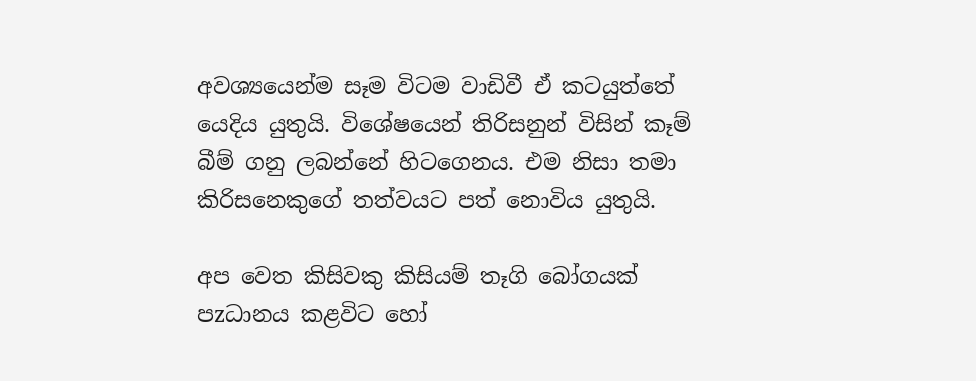අවශ්‍යයෙන්ම සෑම විටම වාඩිවී ඒ කටයුත්තේ යෙදිය යුතුයි. විශේෂයෙන් තිරිසනුන් විසින් කෑම් බීම් ගනු ලබන්නේ හිටගෙනය. එම නිසා තමා කිරිසනෙකුගේ තත්වයට පත් නොවිය යුතුයි.

අප වෙත කිසිවකු කිසියම් තෑගි බෝගයක් පzධානය කළවිට හෝ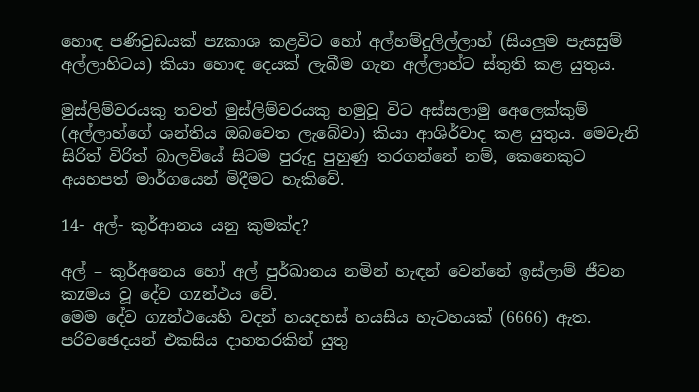හොඳ පණිවුඩයක් පzකාශ කළවිට හෝ අල්හම්දුලිල්ලාහ් (සියලුම පැසසුම් අල්ලාහිටය) කියා හොඳ දෙයක් ලැබීම ගැන අල්ලාහ්ට ස්තුති කළ යුතුය.

මුස්ලිම්වරයකු තවත් මුස්ලිම්වරයකු හමුවූ විට අස්සලාමු අෙලෙක්කුම් (අල්ලාහ්ගේ ශන්තිය ඔබවෙත ලැබේවා) කියා ආශිර්වාද කළ යුතුය. මෙවැනි සිරිත් විරිත් බාලවියේ සිටම පුරුදු පුහුණු තරගන්නේ නම්, කෙනෙකුට අයහපත් මාර්ගයෙන් මිදීමට හැකිවේ.

14- අල්- කුර්ආනය යනු කුමක්ද?

අල් – කුර්අනෙය හෝ අල් පුර්ඛානය නමින් හැඳන් වෙන්නේ ඉස්ලාම් ජීවන කzමය වූ දේව ගzන්ථය වේ.
මෙම දේව ගzන්ථයෙහි වදන් හයදහස් හයසිය හැටහයක් (6666) ඇත. පරිවඡෙදයන් එකසිය දාහතරකින් යුතු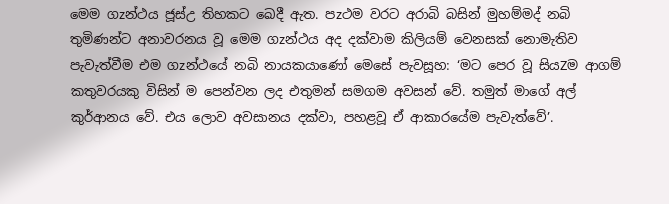මෙම ගzන්ථය ජූස්උ තිහකට ඛෙදී ඇත. පzථම වරට අරාබි බසින් මුහම්මද් නබි තුමිණන්ට අනාවරනය වූ මෙම ගzන්ථය අද දක්වාම කිලියම් වෙනසක් නොමැතිව පැවැත්වීම එම ගzන්ථයේ නබි නායකයාණෝ මෙසේ පැවසූහ: ‘මට පෙර වූ සියZම ආගම් කතුවරයකු විසින් ම පෙන්වන ලද එතුමන් සමගම අවසන් වේ. තමුත් මාගේ අල් කුර්ආනය වේ. එය ලොව අවසානය දක්වා, පහළවූ ඒ ආකාරයේම පැවැත්වේ’.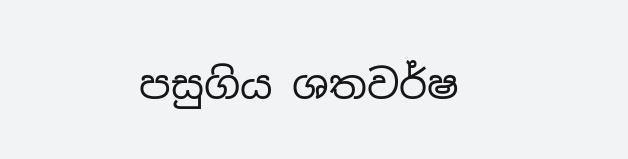පසුගිය ශතවර්ෂ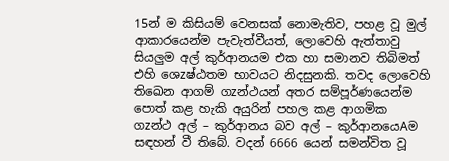15න් ම කිසියම් වෙනසක් නොමැතිව, පහළ වූ මුල් ආකාරයෙන්ම පැවැත්වීයත්, ලොවෙහි ඇත්තාවු සියලුම අල් කුර්ආනයම එක හා සමානව තිබිමත් එහි ශෙzෂ්ඨතම භාවයට නිදසුනකි. තවද ලොවෙහි තිඛෙන ආගම් ගzන්ථයන් අතර සම්පූර්ණයෙන්ම පොත් කළ හැකි අයුරින් පහල කළ ආගමික ගzන්ථ අල් – කුර්ආනය බව අල් – කුර්ආනයෙAම සඳහන් වී තිබේ. වදන් 6666 යෙන් සමන්විත වූ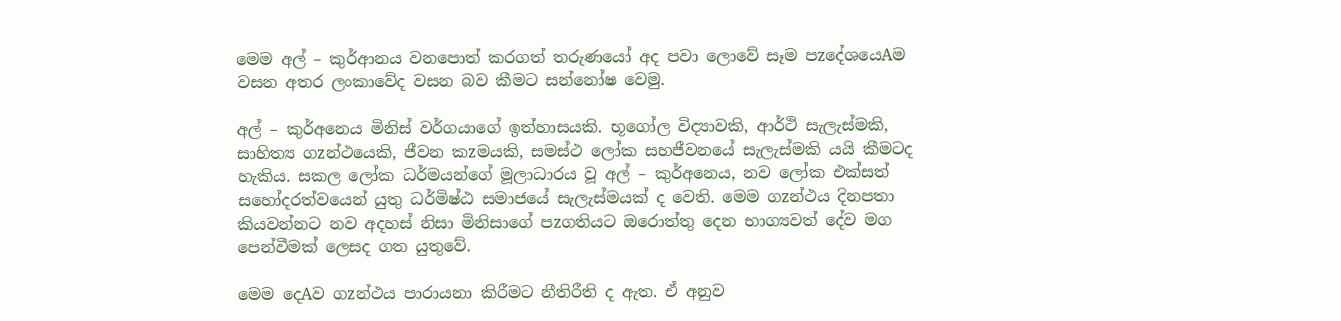මෙම අල් – කුර්ආනය වනපොත් කරගත් තරුණයෝ අද පවා ලොවේ සෑම පzදේශයෙAම වසන අතර ලංකාවේද වසන බව කීමට සන්නෝෂ වෙමු.

අල් – කුර්අනෙය මිනිස් වර්ගයාගේ ඉත්හාසයකි. භූගෝල විද්‍යාවකි, ආර්ථි සැලැස්මකි, සාහිත්‍ය ගzන්ථයෙකි, ජීවන කzමයකි, සමස්ථ ලෝක සහජීවනයේ සැලැස්මකි යයි කීමටද හැකිය. සකල ලෝක ධර්මයන්ගේ මූලාධාරය වූ අල් – කුර්අනෙය, නව ලෝක එක්සත් සහෝදරත්වයෙන් යුතු ධර්මිෂ්ඨ සමාජයේ සැලැස්මයක් ද වෙති. මෙම ගzන්ථය දිනපතා කියවන්නට නව අදහස් නිසා මිනිසාගේ පzගතියට ඔරොත්තු දෙන භාග්‍යවත් දේව මග පෙන්වීමක් ලෙසද ගත යුතුවේ.

මෙම දෙAව ගzන්ථය පාරායනා කිරීමට නීතිරීති ද ඇත. ඒ අනුව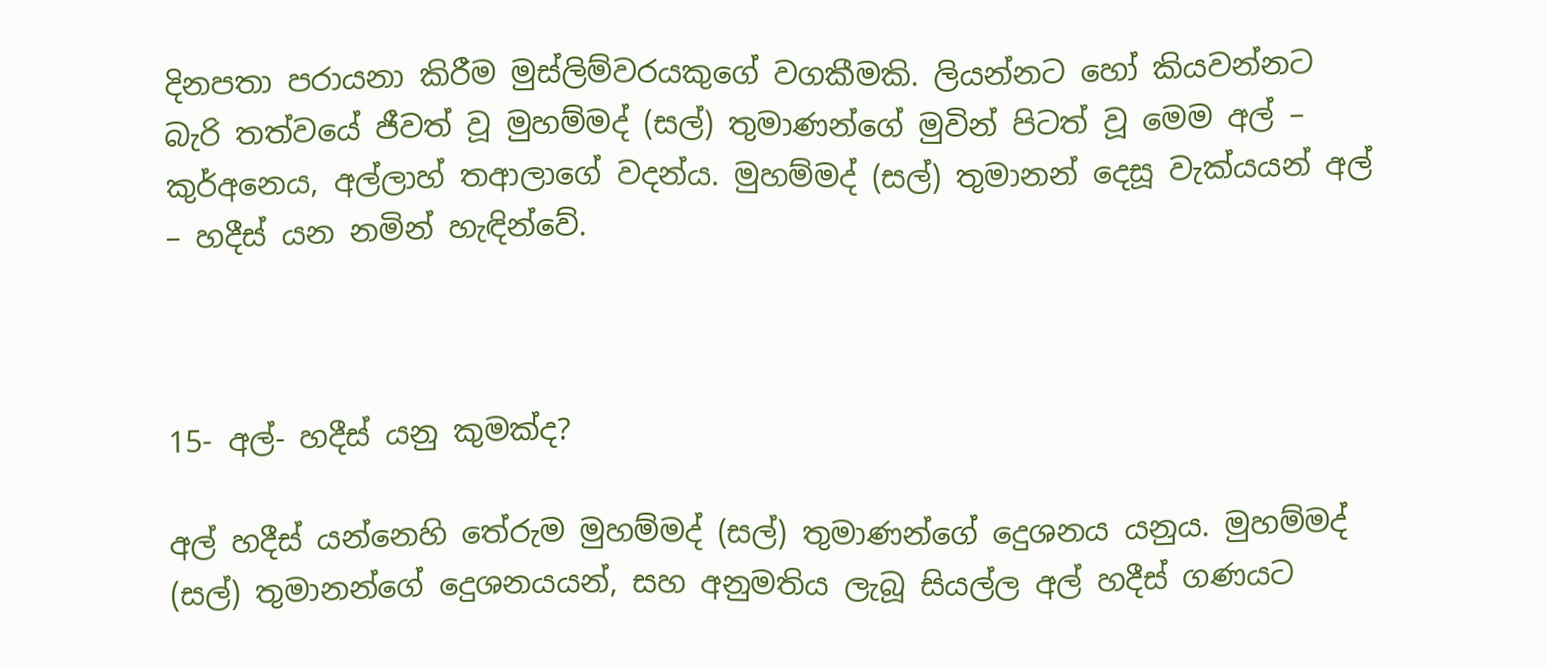දිනපතා පරායනා කිරීම මුස්ලිම්වරයකුගේ වගකීමකි. ලියන්නට හෝ කියවන්නට බැරි තත්වයේ ජීවත් වූ මුහම්මද් (සල්) තුමාණන්ගේ මුවින් පිටත් වූ මෙම අල් – කුර්අනෙය, අල්ලාහ් තආලාගේ වදන්ය. මුහම්මද් (සල්) තුමානන් දෙසූ වැක්යයන් අල් – හදීස් යන නමින් හැඳින්වේ.



15- අල්- හදීස් යනු කුමක්ද?

අල් හදීස් යන්නෙහි තේරුම මුහම්මද් (සල්) තුමාණන්ගේ දෙුශනය යනුය. මුහම්මද් (සල්) තුමානන්ගේ දෙුශනයයන්, සහ අනුමතිය ලැබූ සියල්ල අල් හදීස් ගණයට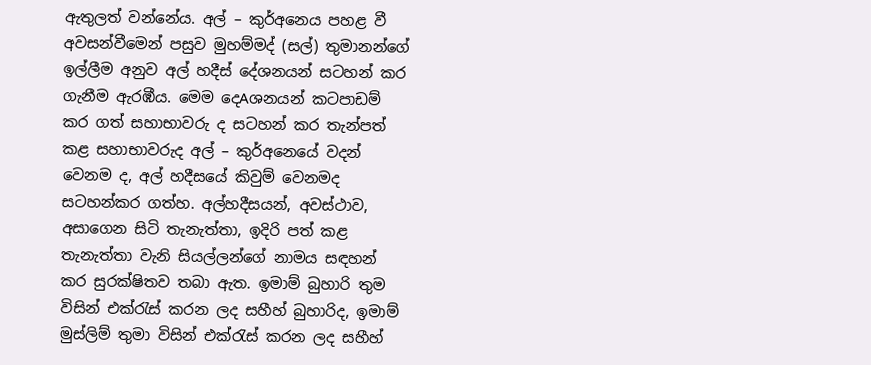ඇතුලත් වන්නේය. අල් – කුර්අනෙය පහළ වී අවසන්වීමෙන් පසුව මුහම්මද් (සල්) තුමානන්ගේ ඉල්ලීම අනුව අල් හදීස් දේශනයන් සටහන් කර ගැනීම ඇරඹීය. මෙම දෙAශනයන් කටපාඩම් කර ගත් සහාභාවරු ද සටහන් කර තැන්පත් කළ සහාභාවරුද අල් – කුර්අනෙයේ වදන් වෙනම ද, අල් හදීසයේ කිවුම් වෙනමද සටහන්කර ගත්හ. අල්හදීසයන්, අවස්ථාව, අසාගෙන සිටි තැනැත්තා, ඉදිරි පත් කළ තැනැත්තා වැනි සියල්ලන්ගේ නාමය සඳහන් කර සුරක්ෂිතව තබා ඇත. ඉමාම් බුහාරි තුම විසින් එක්රැස් කරන ලද සහීහ් බුහාරිද, ඉමාම් මුස්ලිම් තුමා විසින් එක්රැස් කරන ලද සහීහ්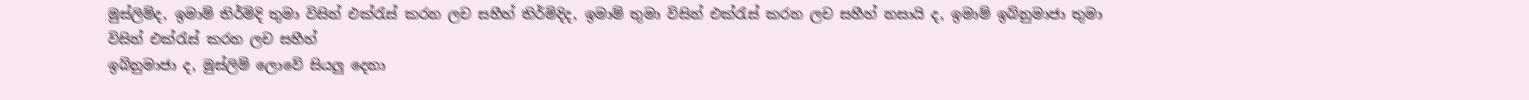මුස්ලිම්ද, ඉමාම් තිර්මිදි තුමා විසින් එක්රැස් කරන ලච සහීහ් තිර්මිදිද, ඉමාම් තුමා විසින් එක්රැස් කරන ලච සහීහ් නසායි ද, ඉමාම් ඉබ්නුමාජා තුමා විසින් එක්රැස් කරන ලච සහීහ්
ඉබ්නුමාජා ද, මුස්ලිම් ලොවේ සියලු දෙනා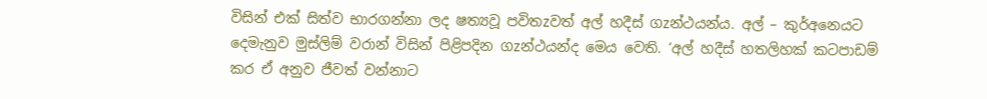විසින් එක් සිත්ව භාරගන්නා ලද ෂත්‍යවූ පවිතzවත් අල් හදීස් ගzන්ථයන්ය. අල් – කුර්අනෙයට දෙමැනුව මුස්ලිම් වරාන් විසින් පිළිපදින ගzන්ථයන්ද මෙය වෙති. ‘අල් හදීස් හතලිහක් කටපාඩම් කර ඒ අනුව ජීවත් වන්නාට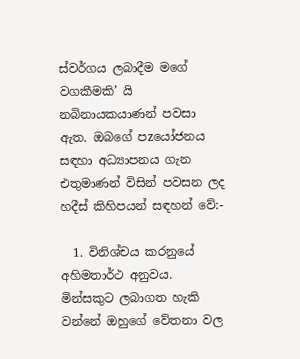ස්වර්ගය ලබාදීම මගේ වගකීමකි’ යි නබිනායකයාණන් පවසා ඇත. ඔබගේ පzයෝජනය සඳහා අධ්‍යාපනය ගැන එතුමාණන් විසින් පවසන ලද හදීස් කිහිපයන් සඳහන් වේ:-

  1. විනිශ්චය කරනුයේ අහිමතාර්ථ අනුවය. මින්සකුට ලබාගත හැකි වන්නේ ඔහුගේ වේතනා වල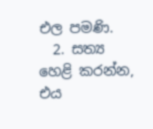එල පමණි.
  2. සත්‍ය හෙළි කරන්න, එය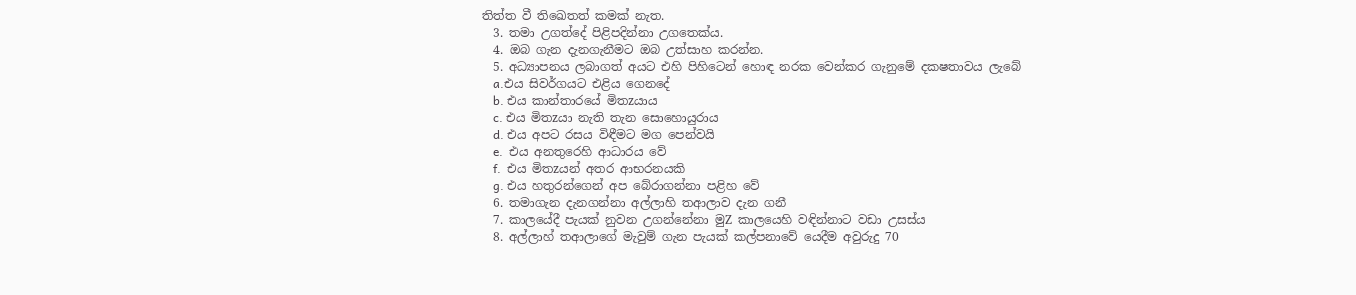තිත්ත වී තිඛෙතත් කමක් නැත.
  3. තමා උගත්දේ පිළිපදින්නා උගතෙක්ය.
  4. ඔබ ගැන දැනගැනීමට ඔබ උත්සාහ කරන්න.
  5. අධ්‍යාපනය ලබාගත් අයට එහි පිහිටෙන් හොඳ නරක වෙන්කර ගැනුමේ දක‍ෂතාවය ලැබේ
    a.එය සිවර්ගයට එළිය ගෙනදේ
    b. එය කාන්තාරයේ මිතzයාය
    c. එය මිතzයා නැති තැන සොහොයුරාය
    d. එය අපට රසය විඳීමට මග පෙන්වයි
    e.  එය අනතුරෙහි ආධාරය වේ
    f.  එය මිතzයන් අතර ආභරනයකි
    g. එය හතුරන්ගෙන් අප බේරාගන්නා පළිහ වේ
  6. තමාගැන දැනගන්නා අල්ලාහි තආලාව දැන ගනී
  7. කාලයේදී පැයක් නුවන උගන්නේනා මුZ කාලයෙහි වඳින්නාට වඩා උසස්ය
  8. අල්ලාහ් තආලාගේ මැවුම් ගැන පැයක් කල්පනාවේ යෙදීම අවුරුදු 70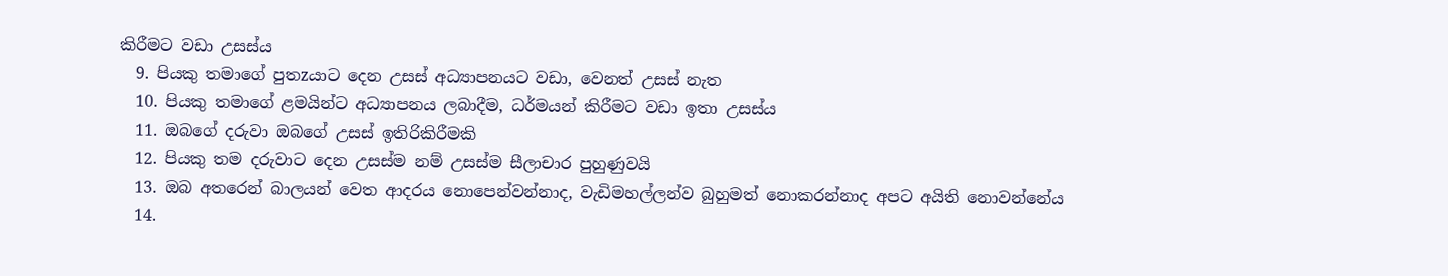කිරීමට වඩා උසස්ය
  9. පියකු තමාගේ පුතzයාට දෙන උසස් අධ්‍යාපනයට වඩා, වෙනත් උසස් නැත
  10. පියකු තමාගේ ළමයින්ට අධ්‍යාපනය ලබාදීම, ධර්මයන් කිරීමට වඩා ඉතා උසස්ය
  11. ඔබගේ දරුවා ඔබගේ උසස් ඉතිරිකිරීමකි
  12. පියකු තම දරුවාට දෙන උසස්ම නම් උසස්ම සීලාචාර පුහුණුවයි
  13. ඔබ අතරෙන් බාලයන් වෙත ආදරය නොපෙන්වන්නාද, වැඩිමහල්ලන්ව බුහුමත් නොකරන්නාද අපට අයිති නොවන්නේය
  14.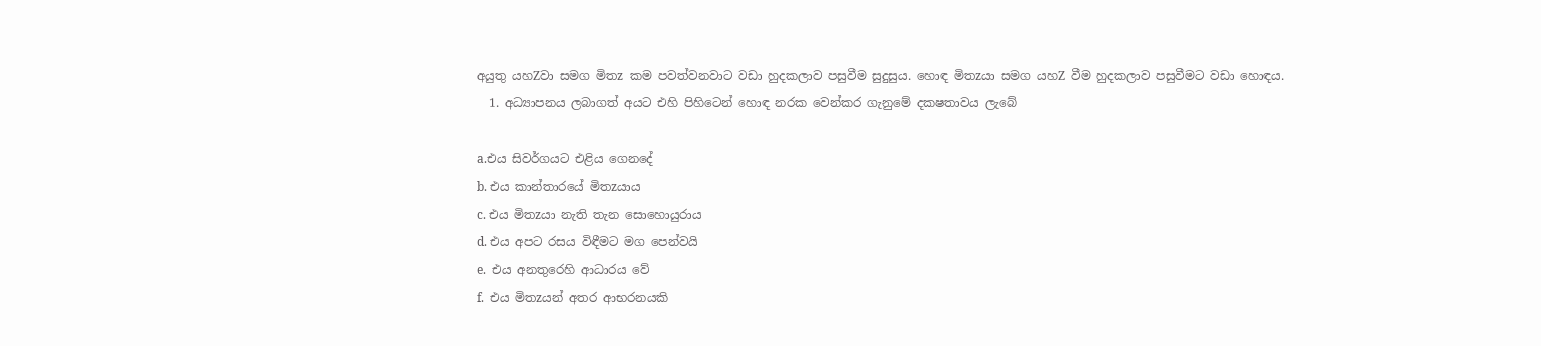අයුතු යහZවා සමග මිතz කම පවත්වනවාට වඩා හුදකලාව පසුවීම සුදුසුය. හොඳ මිතzයා සමග යහZ වීම හුදකලාව පසුවීමට වඩා හොඳය.
  1. අධ්‍යාපනය ලබාගත් අයට එහි පිහිටෙන් හොඳ නරක වෙන්කර ගැනුමේ දක‍ෂතාවය ලැබේ

a.එය සිවර්ගයට එළිය ගෙනදේ
b. එය කාන්තාරයේ මිතzයාය
c. එය මිතzයා නැති තැන සොහොයුරාය
d. එය අපට රසය විඳීමට මග පෙන්වයි
e.  එය අනතුරෙහි ආධාරය වේ
f.  එය මිතzයන් අතර ආභරනයකි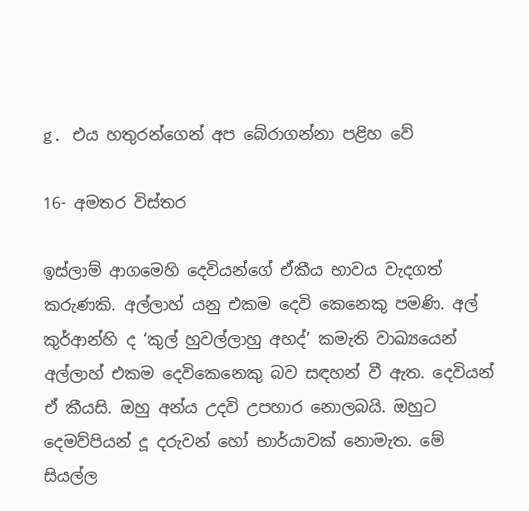g. එය හතුරන්ගෙන් අප බේරාගන්නා පළිහ වේ

16- අමතර විස්තර

ඉස්ලාම් ආගමෙහි දෙවියන්ගේ ඒකීය භාවය වැදගත් කරුණකි. අල්ලාහ් යනු එකම දෙවි කෙනෙකු පමණි. අල් කුර්ආන්හි ද ‘කුල් හුවල්ලාහු අහද්’ කමැති වාඛ්‍යයෙන් අල්ලාහ් එකම දෙවිකෙනෙකු බව සඳහන් වී ඇත. දෙවියන් ඒ කීයසි. ඔහු අන්ය උදවි උපහාර නොලබයි. ඔහුට දෙමව්පියන් දූ දරුවන් හෝ භාර්යාවක් නොමැත. මේ සියල්ල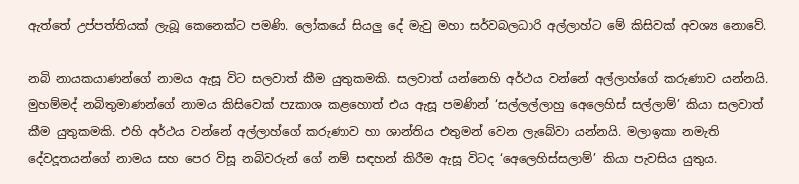ඇත්තේ උප්පත්තියක් ලැබූ කෙනෙක්ට පමණි. ලෝකයේ සියලු දේ මැවු මහා සර්වබලධාරි අල්ලාහ්ට මේ කිසිවක් අවශ්‍ය නොවේ.

නබි නායකයාණන්ගේ නාමය ඇසූ විට සලවාත් කීම යුතුකමකි. සලවාත් යන්නෙහි අර්ථය වන්නේ අල්ලාහ්ගේ කරුණාව යන්නයි. මුහම්මද් නබිතුමාණන්ගේ නාමය කිසිවෙක් පzකාශ කළහොත් එය ඇසූ පමණින් ‘සල්ලල්ලාහු අෙලෙහිස් සල්ලාම්’ කියා සලවාත් කීම යුතුකමකි. එහි අර්ථය වන්නේ අල්ලාහ්ගේ කරුණාව හා ශාන්තිය එතුමන් වෙන ලැබේවා යන්නයි. මලාඉකා නමැති දේවදූතයන්ගේ නාමය සහ පෙර විසූ නබිවරුන් ගේ නම් සඳහන් කිරීම ඇසූ විටද ‘අෙලෙහිස්සලාම්’ කියා පැවසිය යුතුය.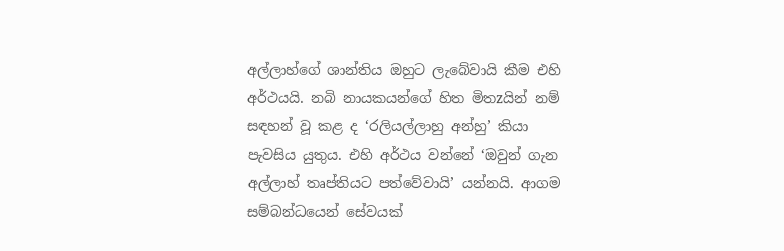අල්ලාහ්ගේ ශාන්තිය ඔහුට ලැබේවායි කීම එහි අර්ථයයි. නබි නායකයන්ගේ හිත මිතzයින් නම් සඳහන් වූ කළ ද ‘රලියල්ලාහු අන්හු’ කියා පැවසිය යුතුය. එහි අර්ථය වන්නේ ‘ඔවුන් ගැන අල්ලාහ් තෘප්තියට පත්වේවායි’ යන්නයි. ආගම සම්බන්ධයෙන් සේවයක්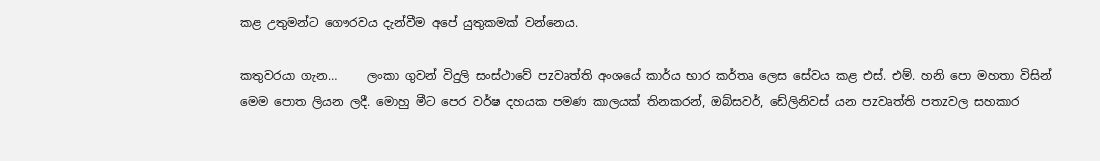කළ උතුමන්ට ගෞරවය දැන්වීම අපේ යුතුකමක් වන්නෙය.

කතුවරයා ගැන…     ලංකා ගුවන් විදුලි සංස්ථාවේ පzවෘත්ති අංශයේ කාර්ය භාර කර්තෘ ලෙස සේවය කළ එස්. එම්. හනි පො මහතා විසින් මෙම පොත ලියන ලදී. මොහු මීට පෙර වර්ෂ දහයක පමණ කාලයක් තිනකරන්, ඔබ්සවර්, ඩේලිනිවස් යන පzවෘත්ති පතzවල සහකාර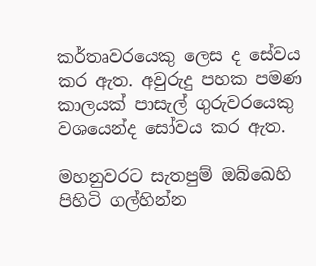කර්තෘවරයෙකු ලෙස ද සේවය කර ඇත. අවුරුදු පහක පමණ කාලයක් පාසැල් ගුරුවරයෙකු වශයෙන්ද සෝවය කර ඇත.

මහනුවරට සැතපුම් ඔබ්ඛෙහි පිහිටි ගල්හින්න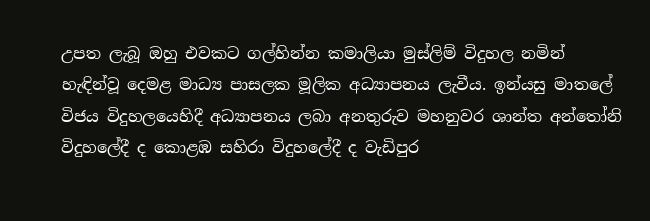උපත ලැබූ ඔහු එවකට ගල්හින්න කමාලියා මුස්ලිම් විදුහල නමින් හැඳින්වූ දෙමළ මාධ්‍ය පාසලක මූලික අධ්‍යාපනය ලැවීය. ඉන්යසු මාතලේ විජය විදුහලයෙහිදී අධ්‍යාපනය ලබා අනතුරුව මහනුවර ශාන්ත අන්තෝනි විදුහලේදී ද කොළඹ සහිරා විදුහලේදී ද වැඩිපුර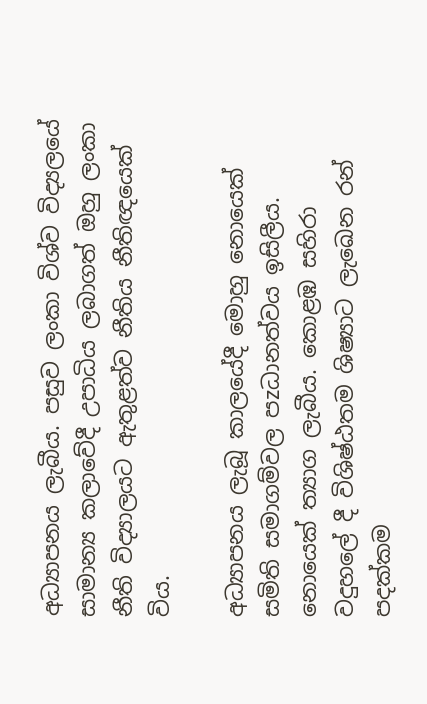අධ්‍යාපනය ලැබීය. පසුව ලංකා විශ්ව විද්‍යලයේ සාමාන්‍ය කලාවේදී උපාධිය ලබාගත් ඔහු ලංකා නීති විද්‍යාලයට ඇතුළත්ව නීතිය නීතිඥයෙක් විය.

අධ්‍යාපනය ලැබූ කාලයේදී මොහු නොයෙක් සමිති සමාගම්වල පzධානත්වය ඉසිලීය. නොයෙක් ත්‍යාග ලැබීය. කොළඹ සහිරා වදුහලේ දී විශිෂ්ඨතම ශිෂ්‍යාට ලැඛෙන රන් පදක්කම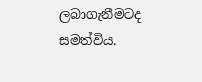ලබාගැනීමටද සමත්විය.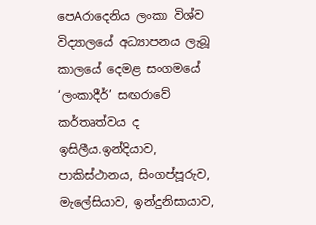පෙAරාදෙනිය ලංකා විශ්ව විද්‍යාලයේ අධ්‍යාපනය ලැබූ කාලයේ දෙමළ සංගමයේ ‘ලංකාදීර්’ සඟරාවේ කර්තෘත්වය ද ඉසිලීය.ඉන්දියාව, පාකිස්ථානය, සිංගප්පූරුව, මැලේසියාව, ඉන්දුනිසායාව,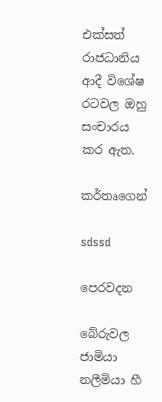එක්සත් රාජධානිය ආදී විශේෂ රටවල ඔහු සංචාරය කර ඇත.

කර්තෘගෙන්

sdssd

පෙරවදන

බේරුවල ජාමියා නලීමියා හී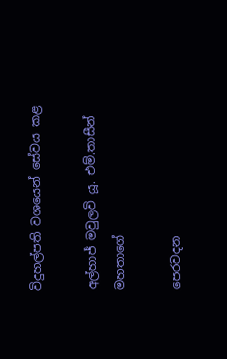විදුහල්පති වශයෙන් සේවය කළ

අල්හාජ් මවුලවි යූ. එම්.තාසීන් මහතාගේ

පෙරවදන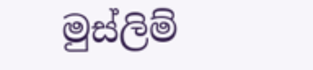මුස්ලිම්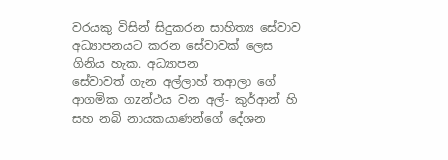වරයකු විසින් සිදුකරන සාහිත්‍ය සේවාව අධ්‍යාපනයට කරන සේවාවක් ලෙස ගිනිය හැක. අධ්‍යාපන
සේවාවත් ගැන අල්ලාහ් තආලා ගේ ආගමික ගzන්ථය වන අල්- කුර්ආන් හි සහ නබි නායකයාණන්ගේ දේශන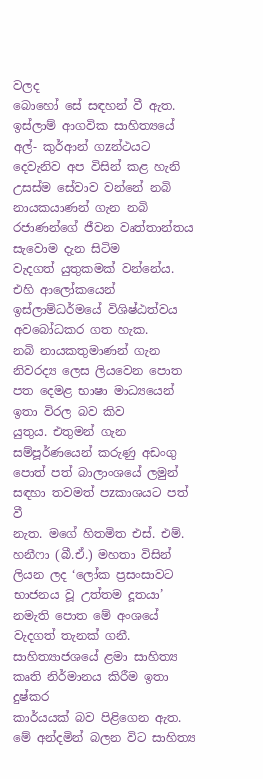වලද
බොහෝ සේ සඳහන් වී ඇත. ඉස්ලාම් ආගවික සාහිත්‍යයේ අල්- කුර්ආන් ගzන්ථයට දෙවැනිව අප විසින් කළ හැනි
උසස්ම සේවාව වන්නේ නබි නායකයාණන් ගැන නබි රජාණන්ගේ ජීවන වෘත්තාන්තය සැවොම දැන සිටිම
වැදගත් යුතුකමක් වන්නේය. එහි ආලෝකයෙන් ඉස්ලාම්ධර්මයේ විශිෂ්ඨත්වය අවබෝධකර ගත හැක.
නබි නායකතුමාණන් ගැන නිවරද්‍ය ලෙස ලියවෙන පොත පත දෙමළ භාෂා මාධ්‍යයෙන් ඉතා විරල බව කිව
යුතුය. එතුමන් ගැන සම්පූර්ණයෙන් කරුණු අඩංගු පොත් පත් බාලාංශයේ ලමුන් සඳහා තවමත් පzකාශයට පත් වී
නැත. මගේ හිතමිත එස්. එම්. හනීෆා (බී.ඒ.) මහතා විසින් ලියන ලද ‘ලෝක ප්‍රසංසාවට භාජනය වූ උත්තම දූතයා’
නමැති පොත මේ අංශයේ වැදගත් තැනක් ගනී. සාහිත්‍යාජශයේ ළමා සාහිත්‍ය කෘති නිර්මානය කිරීම ඉතා දුෂ්කර
කාර්යයක් බව පිළිගෙන ඇත. මේ අන්දමින් බලන විට සාහිත්‍ය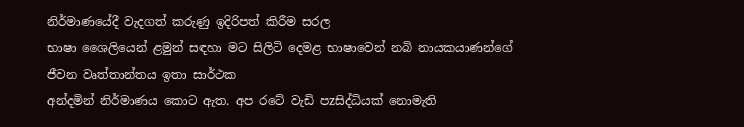නිර්මාණයේදී වැදගත් කරුණු ඉදිරිපත් කිරීම සරල
භාෂා ශෛලියෙන් ළමුන් සඳහා මට සිලිටි දෙමළ භාෂාවෙන් නබි නායකයාණන්ගේ ජීවන වෘත්තාන්තය ඉතා සාර්ථක
අන්දමින් නිර්මාණය කොට ඇත. අප රටේ වැඩි පzසිද්ධියක් නොමැති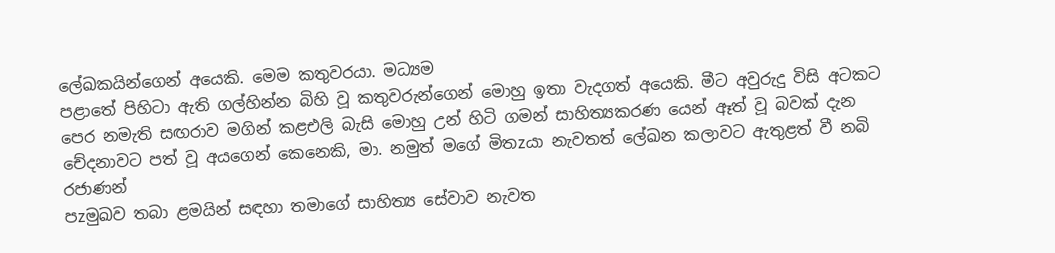ලේඛකයින්ගෙන් අයෙකි. මෙම කතුවරයා. මධ්‍යම
පළාතේ පිහිටා ඇති ගල්හින්න බිහි වූ කතුවරුන්ගෙන් මොහු ඉතා වැදගත් අයෙකි. මීට අවුරුදු විසි අටකට
පෙර නමැති සඟරාව මගින් කළඑලි බැසි මොහු උන් හිටි ගමන් සාහිත්‍යකරණ යෙන් ඈත් වූ බවක් දැන
චේදනාවට පත් වූ අයගෙන් කෙනෙකි, මා. නමුත් මගේ මිතzයා නැවතත් ලේඛන කලාවට ඇතුළත් වී නබි රජාණන්
පzමුඛව තබා ළමයින් සඳහා තමාගේ සාහිත්‍ය සේවාව නැවත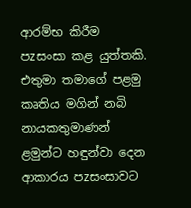ආරම්භ කිරීම පzසංසා කළ යුත්තකි. එතුමා තමාගේ පළමු
කෘතිය මගින් නබි නායකතුමාණන් ළමුන්ට හඳුන්වා දෙන ආකාරය පzසංසාවට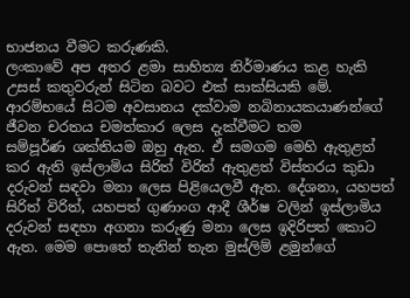භාජනය වීමට කරුණකි.
ලංකාවේ අප අතර ළමා සාහිත්‍ය නිර්මාණය කළ හැකි උසස් කතුවරුන් සිටින බවට එක් සාක්සියකි මේ.
ආරම්භයේ සිටම අවසානය දක්වාම නබිනායකයාණන්ගේ ජීවන චරතය චමත්කාර ලෙස දැක්වීමට තම
සම්පූර්ණ ශක්තියම ඔහු ඇත. ඒ සමගම මෙහි ඇතුළත් කර ඇති ඉස්ලාමිය සිරිත් විරිත් ඇතුළත් විස්තරය කුඩා
දරුවන් සඳවා මනා ලෙස පිළියෙලවී ඇත. දේශනා, යහපත් සිරිත් විරිත්, යහපත් ගුණාංග ආදී ශීර්ෂ වලින් ඉස්ලාමිය
දරුවන් සඳහා අගනා කරුණු මනා ලෙස ඉදිරිපත් කොට ඇත. මෙම පොතේ තැනින් තැන මුස්ලිම් ළමුන්ගේ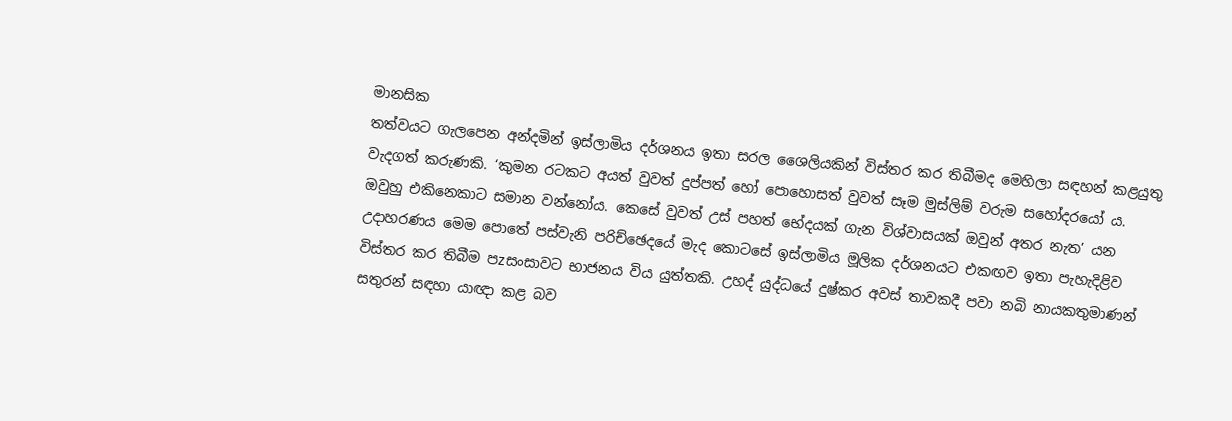මානසික
තත්වයට ගැලපෙන අන්දමින් ඉස්ලාමිය දර්ශනය ඉතා සරල ශෛලියකින් විස්තර කර තිබීමද මෙහිලා සඳහන් කළයුතු
වැදගත් කරුණකි. ‘කුමන රටකට අයත් වුවත් දුප්පත් හෝ පොහොසත් වුවත් සෑම මුස්ලිම් වරුම සහෝදරයෝ ය.
ඔවුහු එකිනෙකාට සමාන වන්නෝය. කෙසේ වුවත් උස් පහත් භේදයක් ගැන විශ්වාසයක් ඔවුන් අතර නැත’ යන
උදාහරණය මෙම පොතේ පස්වැනි පරිච්ඡෙදයේ මැද කොටසේ ඉස්ලාමිය මූලික දර්ශනයට එකඟව ඉතා පැහැදිළිව
විස්තර කර තිබීම පzසංසාවට භාජනය විය යුත්තකි. උහද් යුද්ධයේ දුෂ්කර අවස් තාවකදී පවා නබි නායකතුමාණන්
සතුරන් සඳහා යාඥා කළ බව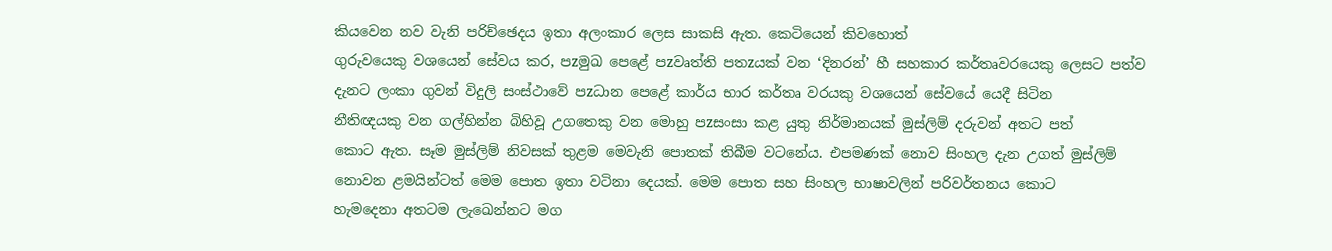කියවෙන නව වැනි පරිච්ඡෙදය ඉතා අලංකාර ලෙස සාකසි ඇත. කෙටියෙන් කිවහොත්
ගුරුවයෙකු වශයෙන් සේවය කර, පzමුඛ පෙළේ පzවෘත්ති පතzයක් වන ‘දිනරන්’ හී සහකාර කර්තෘවරයෙකු ලෙසට පත්ව
දැනට ලංකා ගුවන් විදුලි සංස්ථාවේ පzධාන පෙළේ කාර්ය භාර කර්තෘ වරයකු වශයෙන් සේවයේ යෙදී සිටින
නීතිඥයකු වන ගල්හින්න බිහිවූ උගතෙකු වන මොහු පzසංසා කළ යුතු නිර්මානයක් මුස්ලිම් දරුවන් අතට පත්
කොට ඇත. සෑම මුස්ලිම් නිවසක් තුළම මෙවැනි පොතක් තිබීම වටනේය. එපමණක් නොව සිංහල දැන උගත් මුස්ලිම්
නොවන ළමයින්ටත් මෙම පොත ඉතා වටිනා දෙයක්. මෙම පොත සහ සිංහල භාෂාවලින් පරිවර්තනය කොට
හැමදෙනා අතටම ලැඛෙන්නට මග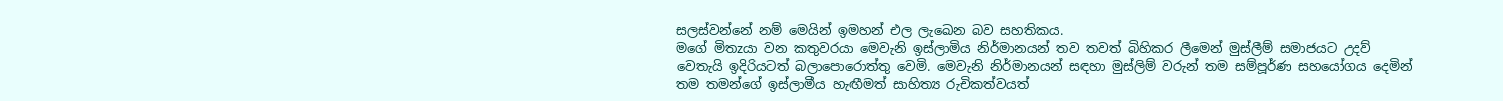සලස්වන්නේ නම් මෙයින් ඉමහන් එල ලැඛෙන බව සහතිකය.
මගේ මිතzයා වන කතුවරයා මෙවැනි ඉස්ලාමිය නිර්මානයන් තව තවත් බිහිකර ලීමෙන් මුස්ලීම් සමාජයට උදව්
වෙතැයි ඉදිරියටත් බලාපොරොත්තු වෙමි. මෙවැනි නිර්මානයන් සඳහා මුස්ලිම් වරුන් තම සම්පූර්ණ සහයෝගය දෙමින්
තම තමන්ගේ ඉස්ලාමීය හැඟීමත් සාහිත්‍ය රුචිකත්වයත්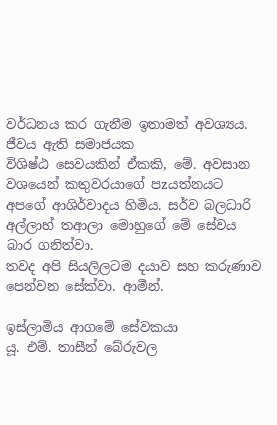වර්ධනය කර ගැනීම ඉතාමත් අවශ්‍යය. ජීවය ඇති සමාජයක
විශිෂ්ඨ සෙවයකින් ඒකකි, මේ. අවසාන වශයෙන් කතුවරයාගේ පzයත්නයට අපගේ ආශිර්වාදය හිමිය. සර්ව බලධාරි
අල්ලාහ් තආලා මොහුගේ මේ සේවය බාර ගනිත්වා.
තවද අපි සියලිලටම දයාව සහ කරුණාව පෙන්වන සේක්වා. ආමීන්.

ඉස්ලාමිය ආගමේ සේවකයා
යූ. එම්. තාසීන් බේරුවල